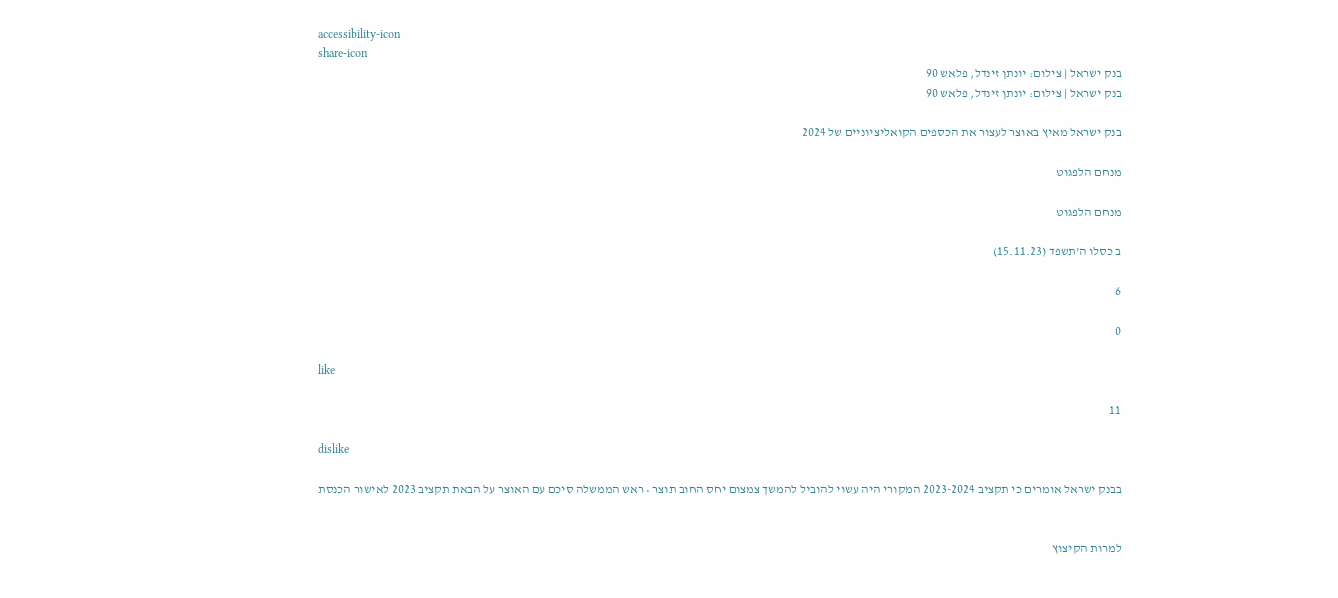accessibility-icon
share-icon
בנק ישראל | צילום: יונתן זינדל, פלאש 90
בנק ישראל | צילום: יונתן זינדל, פלאש 90

בנק ישראל מאיץ באוצר לעצור את הכספים הקואליציוניים של 2024

מנחם הלפגוט

מנחם הלפגוט

ב כסלו ה'תשפד (15.11.23)

6

0

like

11

dislike

בבנק ישראל אומרים כי תקציב 2023-2024 המקורי היה עשוי להוביל להמשך צמצום יחס החוב תוצר • ראש הממשלה סיכם עם האוצר על הבאת תקציב 2023 לאישור הכנסת


למרות הקיצוץ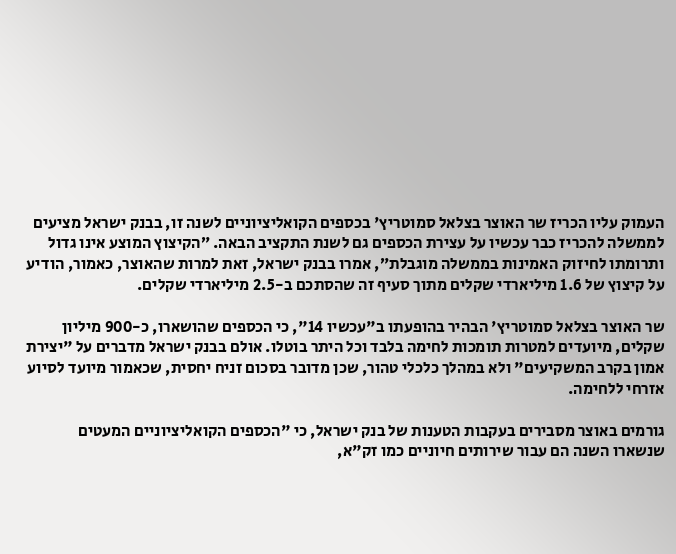העמוק עליו הכריז שר האוצר בצלאל סמוטריץ' בכספים הקואליציוניים לשנה זו, בבנק ישראל מציעים לממשלה להכריז כבר עכשיו על עצירת הכספים גם לשנת התקציב הבאה. ״הקיצוץ המוצע אינו גדול ותרומתו לחיזוק האמינות בממשלה מוגבלת״, אמרו בבנק ישראל, זאת למרות שהאוצר, כאמור, הודיע על קיצוץ של 1.6 מיליארדי שקלים מתוך סעיף זה שהסתכם ב-2.5 מיליארדי שקלים.

שר האוצר בצלאל סמוטריץ' הבהיר בהופעתו ב"עכשיו 14", כי הכספים שהושארו, כ-900 מיליון שקלים, מיועדים למטרות תומכות לחימה בלבד וכל היתר בוטלו. אולם בבנק ישראל מדברים על "יצירת אמון בקרב המשקיעים" ולא במהלך כלכלי טהור, שכן מדובר בסכום זניח יחסית, שכאמור מיועד לסיוע אזרחי ללחימה.

גורמים באוצר מסבירים בעקבות הטענות של בנק ישראל, כי "הכספים הקואליציוניים המעטים שנשארו השנה הם עבור שירותים חיוניים כמו זק"א,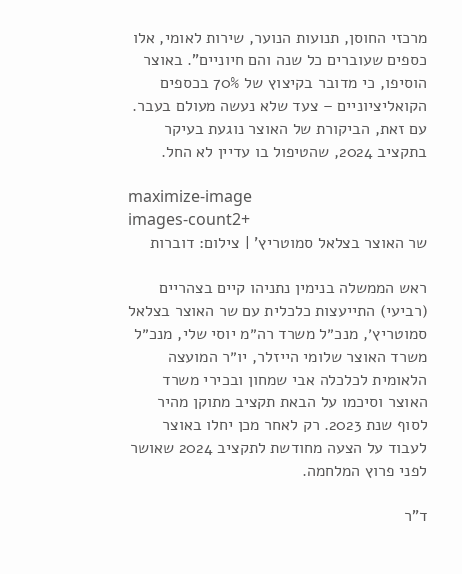מרכזי החוסן, תנועות הנוער, שירות לאומי, אלו כספים שעוברים כל שנה והם חיוניים". באוצר הוסיפו, כי מדובר בקיצוץ של 70% בכספים הקואליציוניים – צעד שלא נעשה מעולם בעבר. עם זאת, הביקורת של האוצר נוגעת בעיקר בתקציב 2024, שהטיפול בו עדיין לא החל.

maximize-image
images-count2+
שר האוצר בצלאל סמוטריץ' | צילום: דוברות

ראש הממשלה בנימין נתניהו קיים בצהריים (רביעי) התייעצות כלכלית עם שר האוצר בצלאל סמוטריץ׳, מנכ״ל משרד רה״מ יוסי שלי, מנכ״ל משרד האוצר שלומי הייזלר, יו״ר המועצה הלאומית לכלכלה אבי שמחון ובכירי משרד האוצר וסיכמו על הבאת תקציב מתוקן מהיר לסוף שנת 2023. רק לאחר מכן יחלו באוצר לעבוד על הצעה מחודשת לתקציב 2024 שאושר לפני פרוץ המלחמה.

ד"ר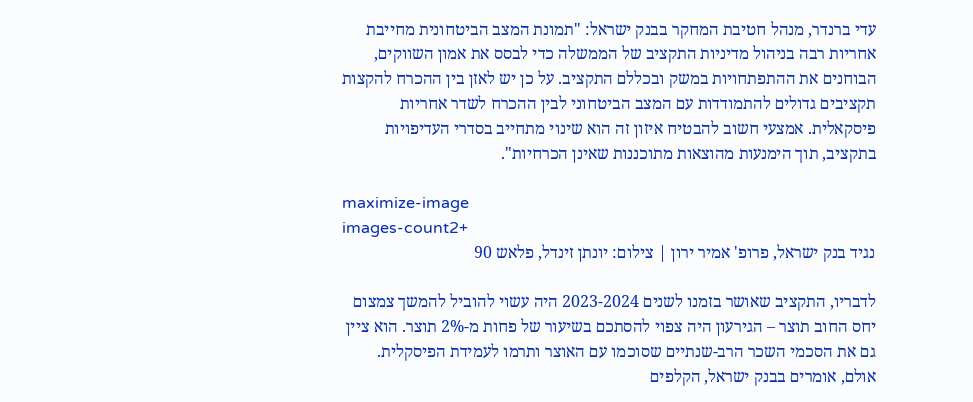עדי ברנדר, מנהל חטיבת המחקר בבנק ישראל: "תמונת המצב הביטחונית מחייבת אחריות רבה בניהול מדיניות התקציב של הממשלה כדי לבסס את אמון השווקים, הבוחנים את ההתפתחויות במשק ובכללם התקציב. על כן יש לאזן בין ההכרח להקצות תקציבים גדולים להתמודדות עם המצב הביטחוני לבין ההכרח לשדר אחריות פיסקאלית. אמצעי חשוב להבטיח איזון זה הוא שינוי מתחייב בסדרי העדיפויות בתקציב, תוך הימנעות מהוצאות מתוכננות שאינן הכרחיות".

maximize-image
images-count2+
נגיד בנק ישראל, פרופ' אמיר ירון | צילום: יונתן זינדל, פלאש 90

לדבריו, התקציב שאושר בזמנו לשנים 2023-2024 היה עשוי להוביל להמשך צמצום יחס החוב תוצר – הגירעון היה צפוי להסתכם בשיעור של פחות מ-2% תוצר. הוא ציין גם את הסכמי השכר הרב-שנתיים שסוכמו עם האוצר ותרמו לעמידת הפיסקלית. אולם, אומרים בבנק ישראל, הקלפים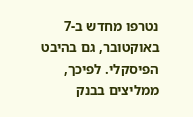נטרפו מחדש ב-7 באוקטובר, גם בהיבט הפיסקלי. לפיכך, ממליצים בבנק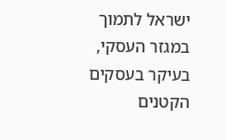ישראל לתמוך במגזר העסקי, בעיקר בעסקים הקטנים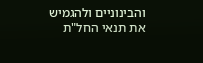והבינוניים ולהגמיש את תנאי החל"ת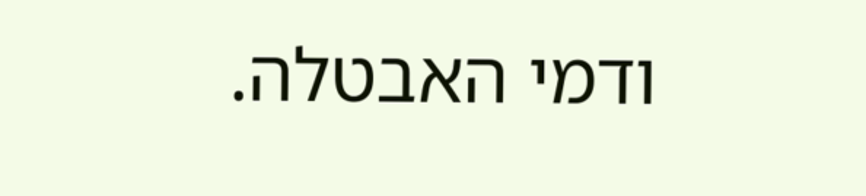ודמי האבטלה.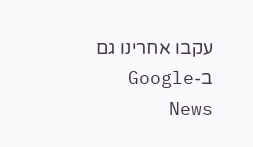עקבו אחרינו גם ב-Google News